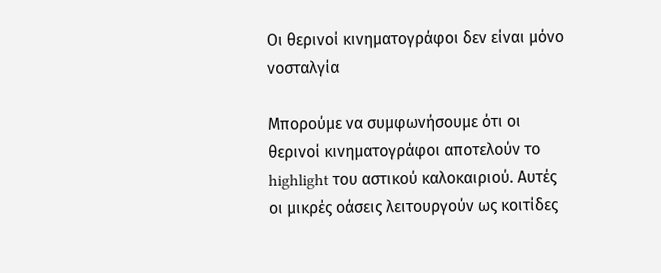Οι θερινοί κινηματογράφοι δεν είναι μόνο νοσταλγία

Μπορούμε να συμφωνήσουμε ότι οι θερινοί κινηματογράφοι αποτελούν το highlight του αστικού καλοκαιριού. Αυτές οι μικρές οάσεις λειτουργούν ως κοιτίδες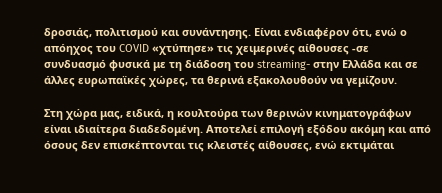δροσιάς, πολιτισμού και συνάντησης. Είναι ενδιαφέρον ότι, ενώ ο απόηχος του COVID «χτύπησε» τις χειμερινές αίθουσες -σε συνδυασμό φυσικά με τη διάδοση του streaming- στην Ελλάδα και σε άλλες ευρωπαϊκές χώρες, τα θερινά εξακολουθούν να γεμίζουν.

Στη χώρα μας, ειδικά, η κουλτούρα των θερινών κινηματογράφων είναι ιδιαίτερα διαδεδομένη. Αποτελεί επιλογή εξόδου ακόμη και από όσους δεν επισκέπτονται τις κλειστές αίθουσες, ενώ εκτιμάται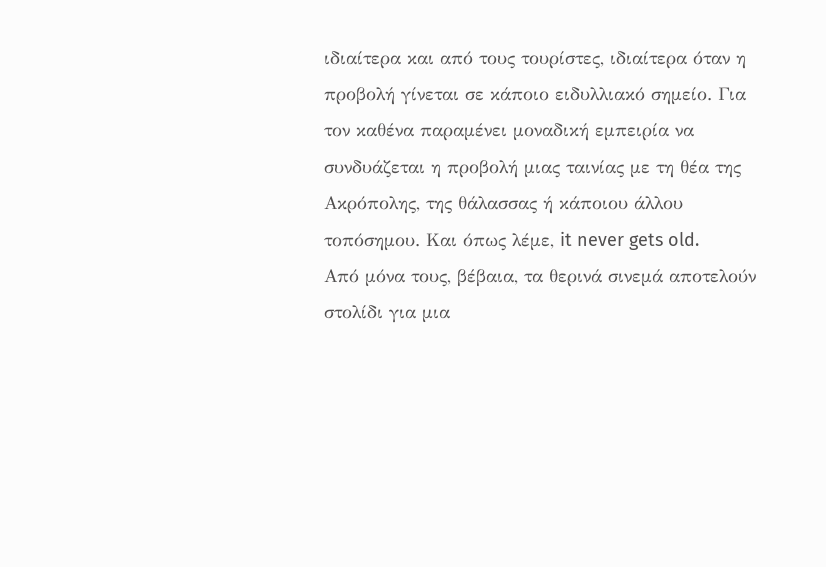ιδιαίτερα και από τους τουρίστες, ιδιαίτερα όταν η προβολή γίνεται σε κάποιο ειδυλλιακό σημείο. Για τον καθένα παραμένει μοναδική εμπειρία να συνδυάζεται η προβολή μιας ταινίας με τη θέα της Ακρόπολης, της θάλασσας ή κάποιου άλλου τοπόσημου. Και όπως λέμε, it never gets old.
Από μόνα τους, βέβαια, τα θερινά σινεμά αποτελούν στολίδι για μια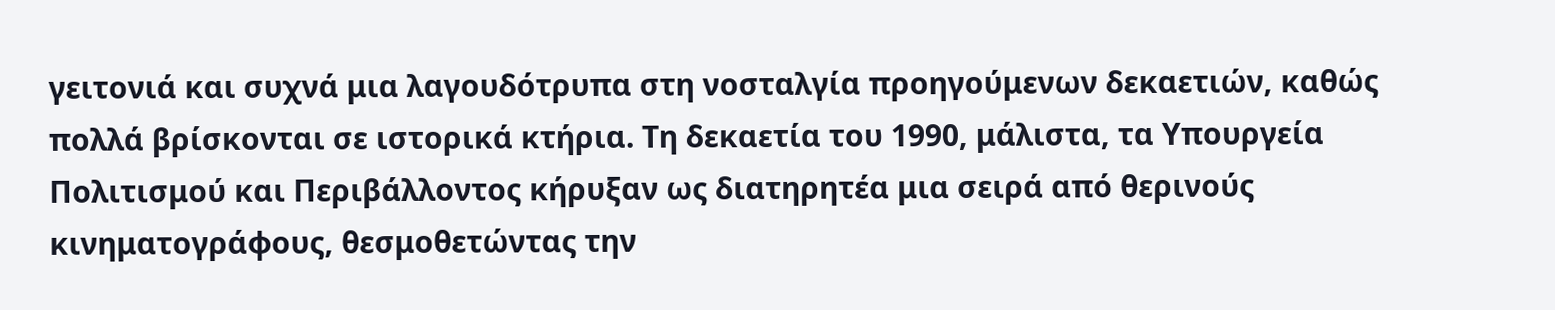γειτονιά και συχνά μια λαγουδότρυπα στη νοσταλγία προηγούμενων δεκαετιών, καθώς πολλά βρίσκονται σε ιστορικά κτήρια. Τη δεκαετία του 1990, μάλιστα, τα Υπουργεία Πολιτισμού και Περιβάλλοντος κήρυξαν ως διατηρητέα μια σειρά από θερινούς κινηματογράφους, θεσμοθετώντας την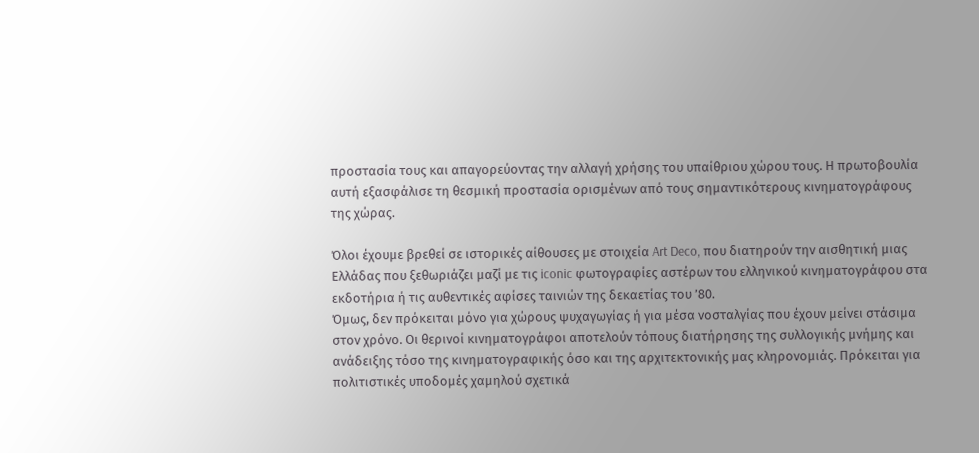προστασία τους και απαγορεύοντας την αλλαγή χρήσης του υπαίθριου χώρου τους. Η πρωτοβουλία αυτή εξασφάλισε τη θεσμική προστασία ορισμένων από τους σημαντικότερους κινηματογράφους της χώρας.

Όλοι έχουμε βρεθεί σε ιστορικές αίθουσες με στοιχεία Art Deco, που διατηρούν την αισθητική μιας Ελλάδας που ξεθωριάζει μαζί με τις iconic φωτογραφίες αστέρων του ελληνικού κινηματογράφου στα εκδοτήρια ή τις αυθεντικές αφίσες ταινιών της δεκαετίας του ’80.
Όμως, δεν πρόκειται μόνο για χώρους ψυχαγωγίας ή για μέσα νοσταλγίας που έχουν μείνει στάσιμα στον χρόνο. Οι θερινοί κινηματογράφοι αποτελούν τόπους διατήρησης της συλλογικής μνήμης και ανάδειξης τόσο της κινηματογραφικής όσο και της αρχιτεκτονικής μας κληρονομιάς. Πρόκειται για πολιτιστικές υποδομές χαμηλού σχετικά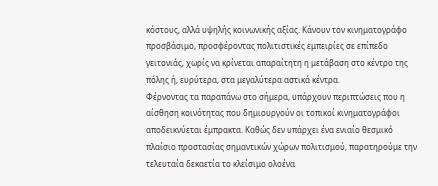κόστους, αλλά υψηλής κοινωνικής αξίας. Κάνουν τον κινηματογράφο προσβάσιμο, προσφέροντας πολιτιστικές εμπειρίες σε επίπεδο γειτονιάς, χωρίς να κρίνεται απαραίτητη η μετάβαση στο κέντρο της πόλης ή, ευρύτερα, στα μεγαλύτερα αστικά κέντρα.
Φέρνοντας τα παραπάνω στο σήμερα, υπάρχουν περιπτώσεις που η αίσθηση κοινότητας που δημιουργούν οι τοπικοί κινηματογράφοι αποδεικνύεται έμπρακτα. Καθώς δεν υπάρχει ένα ενιαίο θεσμικό πλαίσιο προστασίας σημαντικών χώρων πολιτισμού, παρατηρούμε την τελευταία δεκαετία το κλείσιμο ολοένα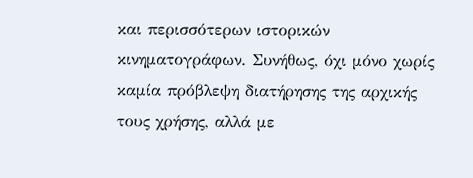και περισσότερων ιστορικών κινηματογράφων. Συνήθως, όχι μόνο χωρίς καμία πρόβλεψη διατήρησης της αρχικής τους χρήσης, αλλά με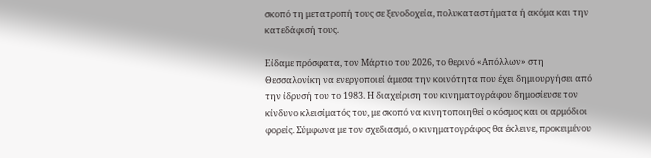σκοπό τη μετατροπή τους σε ξενοδοχεία, πολυκαταστήματα ή ακόμα και την κατεδάφισή τους.

Είδαμε πρόσφατα, τον Μάρτιο του 2026, το θερινό «Απόλλων» στη Θεσσαλονίκη να ενεργοποιεί άμεσα την κοινότητα που έχει δημιουργήσει από την ίδρυσή του το 1983. Η διαχείριση του κινηματογράφου δημοσίευσε τον κίνδυνο κλεισίματός του, με σκοπό να κινητοποιηθεί ο κόσμος και οι αρμόδιοι φορείς. Σύμφωνα με τον σχεδιασμό, ο κινηματογράφος θα έκλεινε, προκειμένου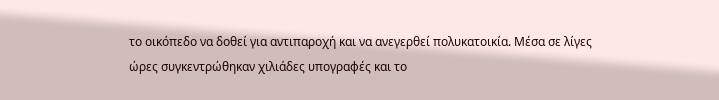το οικόπεδο να δοθεί για αντιπαροχή και να ανεγερθεί πολυκατοικία. Μέσα σε λίγες ώρες συγκεντρώθηκαν χιλιάδες υπογραφές και το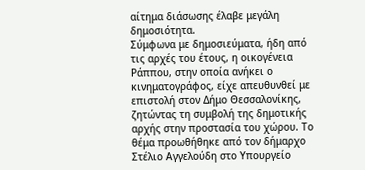αίτημα διάσωσης έλαβε μεγάλη δημοσιότητα.
Σύμφωνα με δημοσιεύματα, ήδη από τις αρχές του έτους, η οικογένεια Ράππου, στην οποία ανήκει ο κινηματογράφος, είχε απευθυνθεί με επιστολή στον Δήμο Θεσσαλονίκης, ζητώντας τη συμβολή της δημοτικής αρχής στην προστασία του χώρου. Το θέμα προωθήθηκε από τον δήμαρχο Στέλιο Αγγελούδη στο Υπουργείο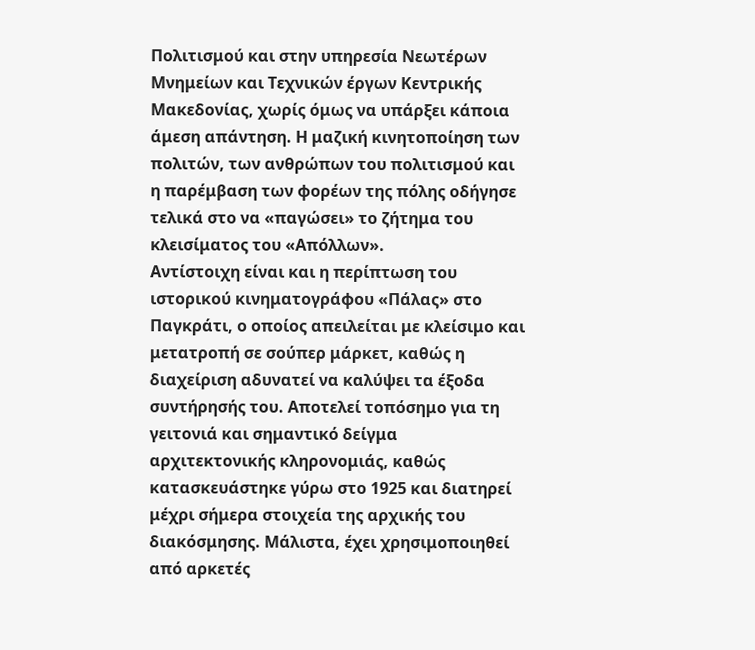Πολιτισμού και στην υπηρεσία Νεωτέρων Μνημείων και Τεχνικών έργων Κεντρικής Μακεδονίας, χωρίς όμως να υπάρξει κάποια άμεση απάντηση. Η μαζική κινητοποίηση των πολιτών, των ανθρώπων του πολιτισμού και η παρέμβαση των φορέων της πόλης οδήγησε τελικά στο να «παγώσει» το ζήτημα του κλεισίματος του «Απόλλων».
Αντίστοιχη είναι και η περίπτωση του ιστορικού κινηματογράφου «Πάλας» στο Παγκράτι, ο οποίος απειλείται με κλείσιμο και μετατροπή σε σούπερ μάρκετ, καθώς η διαχείριση αδυνατεί να καλύψει τα έξοδα συντήρησής του. Αποτελεί τοπόσημο για τη γειτονιά και σημαντικό δείγμα αρχιτεκτονικής κληρονομιάς, καθώς κατασκευάστηκε γύρω στο 1925 και διατηρεί μέχρι σήμερα στοιχεία της αρχικής του διακόσμησης. Μάλιστα, έχει χρησιμοποιηθεί από αρκετές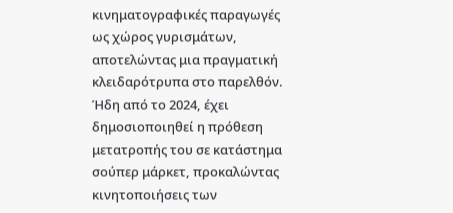κινηματογραφικές παραγωγές ως χώρος γυρισμάτων, αποτελώντας μια πραγματική κλειδαρότρυπα στο παρελθόν.
Ήδη από το 2024, έχει δημοσιοποιηθεί η πρόθεση μετατροπής του σε κατάστημα σούπερ μάρκετ, προκαλώντας κινητοποιήσεις των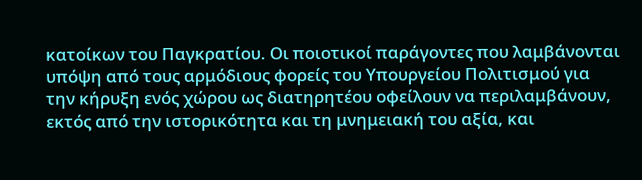κατοίκων του Παγκρατίου. Οι ποιοτικοί παράγοντες που λαμβάνονται υπόψη από τους αρμόδιους φορείς του Υπουργείου Πολιτισμού για την κήρυξη ενός χώρου ως διατηρητέου οφείλουν να περιλαμβάνουν, εκτός από την ιστορικότητα και τη μνημειακή του αξία, και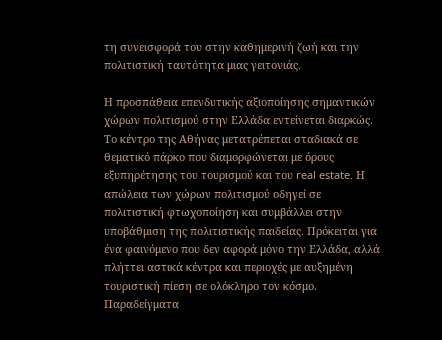τη συνεισφορά του στην καθημερινή ζωή και την πολιτιστική ταυτότητα μιας γειτονιάς.

Η προσπάθεια επενδυτικής αξιοποίησης σημαντικών χώρων πολιτισμού στην Ελλάδα εντείνεται διαρκώς. Το κέντρο της Αθήνας μετατρέπεται σταδιακά σε θεματικό πάρκο που διαμορφώνεται με όρους εξυπηρέτησης του τουρισμού και του real estate. Η απώλεια των χώρων πολιτισμού οδηγεί σε πολιτιστική φτωχοποίηση και συμβάλλει στην υποβάθμιση της πολιτιστικής παιδείας. Πρόκειται για ένα φαινόμενο που δεν αφορά μόνο την Ελλάδα, αλλά πλήττει αστικά κέντρα και περιοχές με αυξημένη τουριστική πίεση σε ολόκληρο τον κόσμο.
Παραδείγματα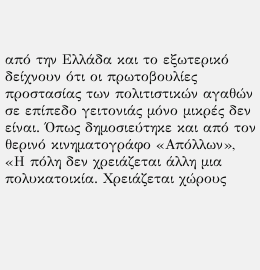από την Ελλάδα και το εξωτερικό δείχνουν ότι οι πρωτοβουλίες προστασίας των πολιτιστικών αγαθών σε επίπεδο γειτονιάς μόνο μικρές δεν είναι. Όπως δημοσιεύτηκε και από τον θερινό κινηματογράφο «Απόλλων», «Η πόλη δεν χρειάζεται άλλη μια πολυκατοικία. Χρειάζεται χώρους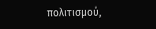πολιτισμού,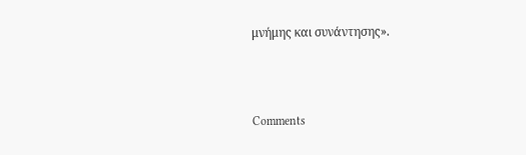μνήμης και συνάντησης».



Comments